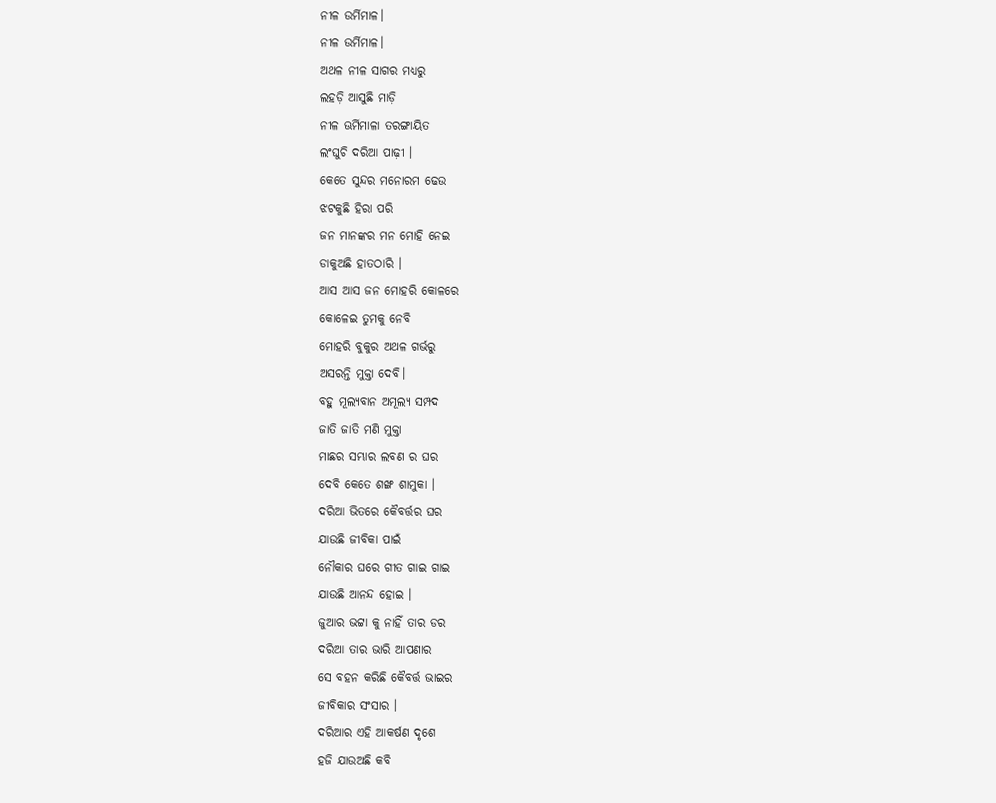ନୀଳ ଉର୍ମିମାଳ।
ନୀଳ ଉର୍ମିମାଳ।
ଅଥଳ ନୀଳ ସାଗର ମଧ୍ୟରୁ
ଲହଡ଼ି ଆସୁଛି ମାଡ଼ି
ନୀଳ ଊର୍ମିମାଳା ତରଙ୍ଗାୟିତ
ଲଂଘୁଚି ଦରିଆ ପାଢ଼ୀ ।
କେତେ ସୁନ୍ଦର ମନୋରମ ଢେଉ
ଝଟକୁଛି ହିରା ପରି
ଜନ ମାନଙ୍କର ମନ ମୋହି ନେଇ
ଡାକୁଅଛି ହାତଠାରି ।
ଆସ ଆସ ଜନ ମୋହରି କୋଳରେ
କୋଳେଇ ତୁମକୁ ନେବି
ମୋହରି ବୁକୁର ଅଥଳ ଗର୍ଭରୁ
ଅସରନ୍ତି ମୁକ୍ତା ଦେବି।
ବହୁ ମୂଲ୍ୟବାନ ଅମୂଲ୍ୟ ସମ୍ପଦ
ଜାତି ଜାତି ମଣି ମୁକ୍ତା
ମାଛର ସମ୍ଭାର ଲବଣ ର ଘର
ଦେବି କେତେ ଶଙ୍ଖ ଶାମୁକା ।
ଦରିଆ ଭିତରେ କୈବର୍ତ୍ତର ଘର
ଯାଉଛି ଜୀବିକା ପାଇଁ
ନୌକାର ଘରେ ଗୀତ ଗାଇ ଗାଇ
ଯାଉଛି ଆନନ୍ଦ ହୋଇ ।
ଜୁଆର ଭଟ୍ଟା କୁ ନାହିଁ ତାର ଡର
ଦରିଆ ତାର ଭାରି ଆପଣାର
ସେ ବହନ କରିଛି କୈବର୍ତ୍ତ ଭାଇର
ଜୀବିକାର ସଂସାର ।
ଦରିଆର ଏହି ଆକର୍ଷଣ ଦୃଶେ
ହଜି ଯାଉଅଛି କବି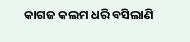କାଗଜ କଲମ ଧରି ବସିଲାଣି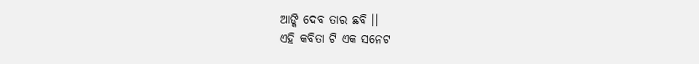ଆଙ୍କି ଦେବ ତାର ଛବି ।।
ଏହି କବିତା ଟି ଏକ ସନେଟ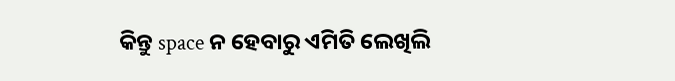କିନ୍ତୁ space ନ ହେବାରୁ ଏମିତି ଲେଖିଲି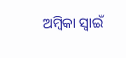ଅମ୍ବିକା ସ୍ୱାଇଁ